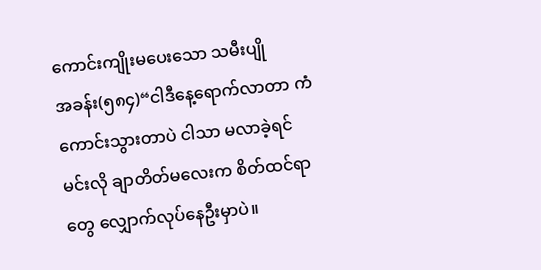ကောင်းကျိုးမပေးသော သမီးပျို
အခန်း(၅၈၄)“ငါဒီနေ့ရောက်လာတာ ကံကောင်းသွားတာပဲ ငါသာ မလာခဲ့ရင် မင်းလို ချာတိတ်မလေးက စိတ်ထင်ရာတွေ လျှောက်လုပ်နေဦးမှာပဲ။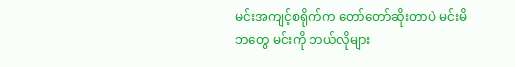မင်းအကျင့်စရိုက်က တော်တော်ဆိုးတာပဲ မင်းမိဘတွေ မင်းကို ဘယ်လိုများ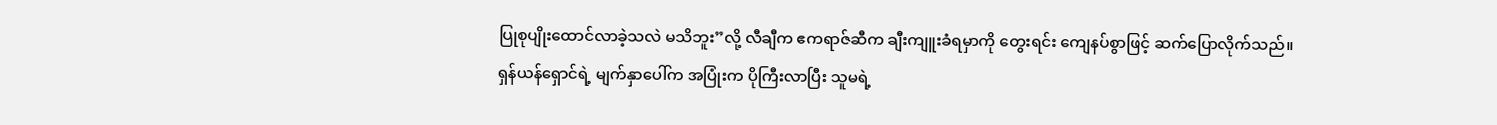ပြုစုပျိုးထောင်လာခဲ့သလဲ မသိဘူး”လို့ လီချီက ဧကရာဇ်ဆီက ချီးကျူးခံရမှာကို တွေးရင်း ကျေနပ်စွာဖြင့် ဆက်ပြောလိုက်သည်။
ရှန်ယန်ရှောင်ရဲ့ မျက်နှာပေါ်က အပြုံးက ပိုကြီးလာပြီး သူမရဲ့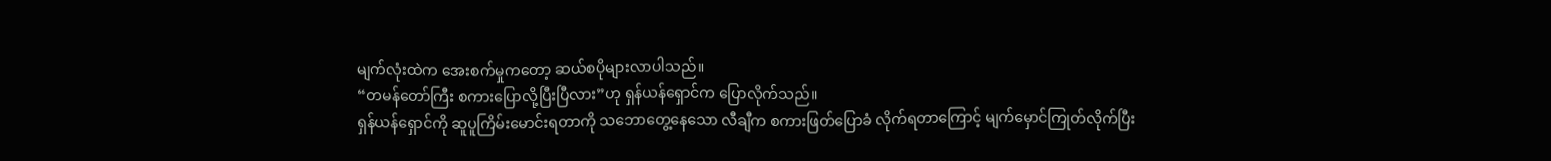မျက်လုံးထဲက အေးစက်မှုကတော့ ဆယ်စပိုများလာပါသည်။
“တမန်တော်ကြီး စကားပြောလို့ပြီးပြီလား”ဟု ရှန်ယန်ရှောင်က ပြောလိုက်သည်။
ရှန်ယန်ရှောင်ကို ဆူပူကြိမ်းမောင်းရတာကို သဘောတွေ့နေသော လီချီက စကားဖြတ်ပြောခံ လိုက်ရတာကြောင့် မျက်မှောင်ကြုတ်လိုက်ပြီး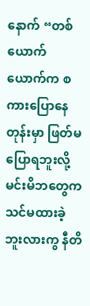နောက် “တစ်ယောက်ယောက်က စကားပြောနေ တုန်းမှာ ဖြတ်မပြောရဘူးလို့ မင်းမိဘတွေက သင်မထားခဲ့ဘူးလားကွ နီတိ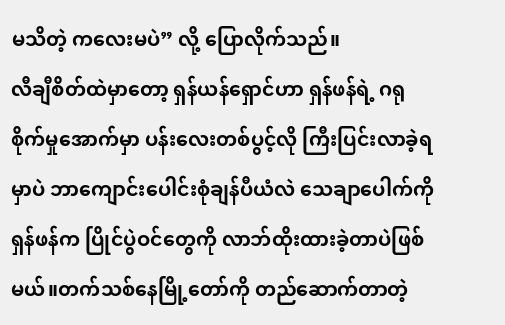မသိတဲ့ ကလေးမပဲ” လို့ ပြောလိုက်သည်။
လီချီစိတ်ထဲမှာတော့ ရှန်ယန်ရှောင်ဟာ ရှန်ဖန်ရဲ့ ဂရုစိုက်မှုအောက်မှာ ပန်းလေးတစ်ပွင့်လို ကြီးပြင်းလာခဲ့ရမှာပဲ ဘာကျောင်းပေါင်းစုံချန်ပီယံလဲ သေချာပေါက်ကို ရှန်ဖန်က ပြိုင်ပွဲဝင်တွေကို လာဘ်ထိုးထားခဲ့တာပဲဖြစ်မယ်။တက်သစ်နေမြို့တော်ကို တည်ဆောက်တာတဲ့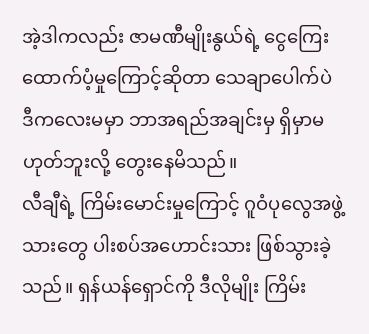အဲ့ဒါကလည်း ဇာမဏီမျိုးနွယ်ရဲ့ ငွေကြေးထောက်ပံ့မှုကြောင့်ဆိုတာ သေချာပေါက်ပဲ ဒီကလေးမမှာ ဘာအရည်အချင်းမှ ရှိမှာမဟုတ်ဘူးလို့ တွေးနေမိသည်။
လီချီရဲ့ ကြိမ်းမောင်းမှုကြောင့် ဂူဝံပုလွေအဖွဲ့သားတွေ ပါးစပ်အဟောင်းသား ဖြစ်သွားခဲ့သည်။ ရှန်ယန်ရှောင်ကို ဒီလိုမျိုး ကြိမ်း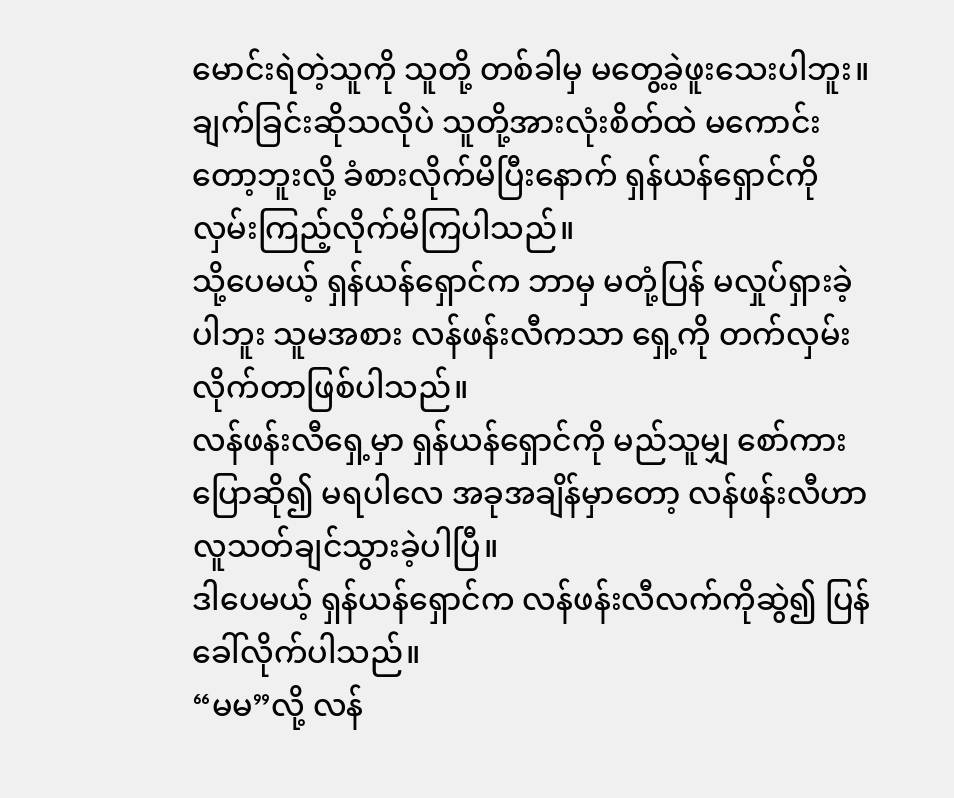မောင်းရဲတဲ့သူကို သူတို့ တစ်ခါမှ မတွေ့ခဲ့ဖူးသေးပါဘူး။ ချက်ခြင်းဆိုသလိုပဲ သူတို့အားလုံးစိတ်ထဲ မကောင်းတော့ဘူးလို့ ခံစားလိုက်မိပြီးနောက် ရှန်ယန်ရှောင်ကို လှမ်းကြည့်လိုက်မိကြပါသည်။
သို့ပေမယ့် ရှန်ယန်ရှောင်က ဘာမှ မတုံ့ပြန် မလှုပ်ရှားခဲ့ပါဘူး သူမအစား လန်ဖန်းလီကသာ ရှေ့ကို တက်လှမ်းလိုက်တာဖြစ်ပါသည်။
လန်ဖန်းလီရှေ့မှာ ရှန်ယန်ရှောင်ကို မည်သူမျှ စော်ကားပြောဆို၍ မရပါလေ အခုအချိန်မှာတော့ လန်ဖန်းလီဟာ လူသတ်ချင်သွားခဲ့ပါပြီ။
ဒါပေမယ့် ရှန်ယန်ရှောင်က လန်ဖန်းလီလက်ကိုဆွဲ၍ ပြန်ခေါ်လိုက်ပါသည်။
“မမ”လို့ လန်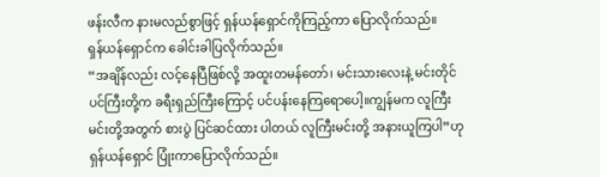ဖန်းလီက နားမလည်စွာဖြင့် ရှန်ယန်ရှောင်ကိုကြည့်ကာ ပြောလိုက်သည်။
ရှန်ယန်ရှောင်က ခေါင်းခါပြလိုက်သည်။
“အချိန်လည်း လင့်နေပြီဖြစ်လို့ အထူးတမန်တော်၊ မင်းသားလေးနဲ့ မင်းတိုင်ပင်ကြီးတို့က ခရီးရှည်ကြီးကြောင့် ပင်ပန်းနေကြရောပေါ့။ကျွန်မက လူကြီးမင်းတို့အတွက် စားပွဲ ပြင်ဆင်ထား ပါတယ် လူကြီးမင်းတို့ အနားယူကြပါ”ဟု ရှန်ယန်ရှောင် ပြုံးကာပြောလိုက်သည်။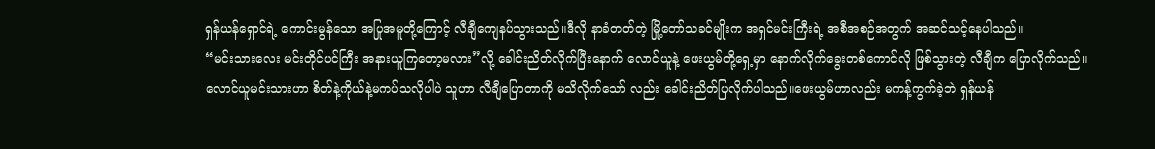ရှန်ယန်ရှောင်ရဲ့ ကောင်းမွန်သော အပြုအမူတို့ကြောင့် လီချီကျေနပ်သွားသည်။ဒီလို နာခံတတ်တဲ့ မြို့တော်သခင်မျိုးက အရှင်မင်းကြီးရဲ့ အစီအစဉ်အတွက် အဆင်သင့်နေပါသည်။
“မင်းသားလေး မင်းတိုင်ပင်ကြီး အနားယူကြတော့မလား”လို့ ခေါင်းညိတ်လိုက်ပြီးနောက် လောင်ယူနဲ့ ဖေးယွမ်တို့ရှေ့မှာ နောက်လိုက်ခွေးတစ်ကောင်လို ဖြစ်သွားတဲ့ လီချီက ပြောလိုက်သည်။
လောင်ယူမင်းသားဟာ စိတ်နဲ့ကိုယ်နဲ့မကပ်သလိုပါပဲ သူဟာ လီချီပြောတာကို မသိလိုက်သော် လည်း ခေါင်းညိတ်ပြလိုက်ပါသည်။ဖေးယွမ်ဟာလည်း မကန့်ကွက်ခဲ့ဘဲ ရှန်ယန်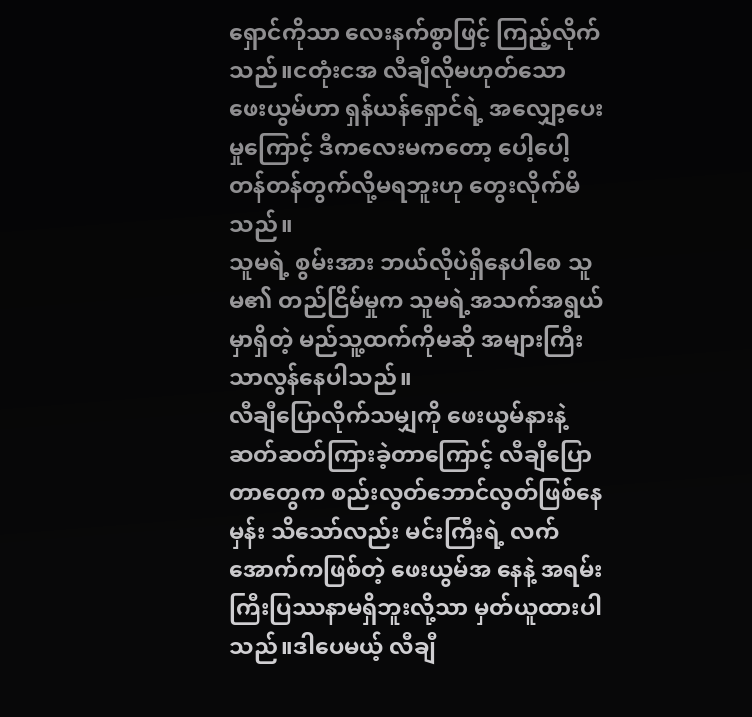ရှောင်ကိုသာ လေးနက်စွာဖြင့် ကြည့်လိုက်သည်။ငတုံးငအ လီချီလိုမဟုတ်သော ဖေးယွမ်ဟာ ရှန်ယန်ရှောင်ရဲ့ အလျှော့ပေးမှုကြောင့် ဒီကလေးမကတော့ ပေါ့ပေါ့တန်တန်တွက်လို့မရဘူးဟု တွေးလိုက်မိသည်။
သူမရဲ့ စွမ်းအား ဘယ်လိုပဲရှိနေပါစေ သူမ၏ တည်ငြိမ်မှုက သူမရဲ့အသက်အရွယ်မှာရှိတဲ့ မည်သူ့ထက်ကိုမဆို အများကြီးသာလွန်နေပါသည်။
လီချီပြောလိုက်သမျှကို ဖေးယွမ်နားနဲ့ ဆတ်ဆတ်ကြားခဲ့တာကြောင့် လီချီပြောတာတွေက စည်းလွတ်ဘောင်လွတ်ဖြစ်နေမှန်း သိသော်လည်း မင်းကြီးရဲ့ လက်အောက်ကဖြစ်တဲ့ ဖေးယွမ်အ နေနဲ့ အရမ်းကြီးပြဿနာမရှိဘူးလို့သာ မှတ်ယူထားပါသည်။ဒါပေမယ့် လီချီ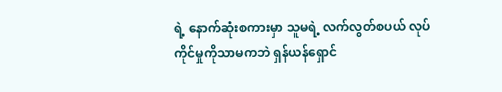ရဲ့ နောက်ဆုံးစကားမှာ သူမရဲ့ လက်လွတ်စပယ် လုပ်ကိုင်မှုကိုသာမကဘဲ ရှန်ယန်ရှောင်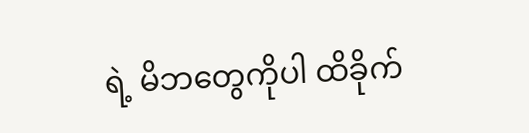ရဲ့ မိဘတွေကိုပါ ထိခိုက်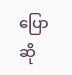ပြောဆို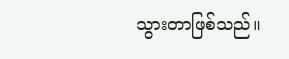သွားတာဖြစ်သည်။